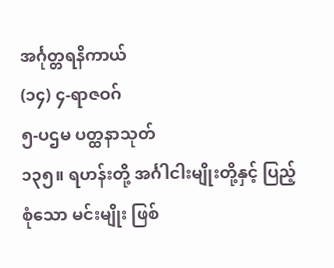အင်္ဂုတ္တရနိကာယ်
(၁၄) ၄-ရာဇဝဂ်
၅-ပဌမ ပတ္ထနာသုတ်
၁၃၅။ ရဟန်းတို့ အင်္ဂါငါးမျိုးတို့နှင့် ပြည့်စုံသော မင်းမျိုး ဖြစ်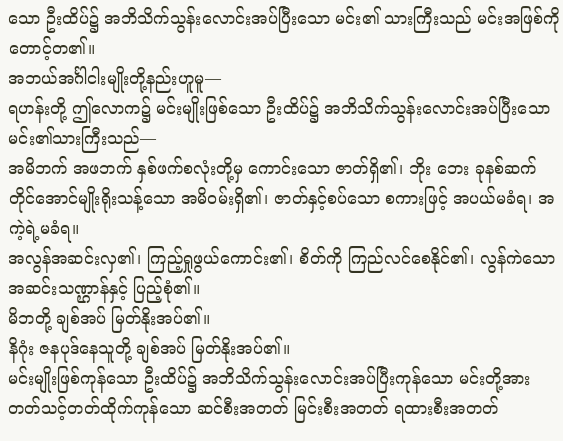သော ဦးထိပ်၌ အဘိသိက်သွန်းလောင်းအပ်ပြီးသော မင်း၏ သားကြီးသည် မင်းအဖြစ်ကို တောင့်တ၏။
အဘယ်အင်္ဂါငါးမျိုးတို့နည်းဟူမူ—
ရဟန်းတို့ ဤလောက၌ မင်းမျိုးဖြစ်သော ဦးထိပ်၌ အဘိသိက်သွန်းလောင်းအပ်ပြီးသော မင်း၏သားကြီးသည်—
အမိဘက် အဖဘက် နှစ်ဖက်စလုံးတို့မှ ကောင်းသော ဇာတ်ရှိ၏၊ ဘိုး ဘေး ခုနစ်ဆက်တိုင်အောင်မျိုးရိုးသန့်သော အမိဝမ်းရှိ၏၊ ဇာတ်နှင့်စပ်သော စကားဖြင့် အပယ်မခံရ၊ အကဲ့ရဲ့မခံရ။
အလွန်အဆင်းလှ၏၊ ကြည့်ရှုဖွယ်ကောင်း၏၊ စိတ်ကို ကြည်လင်စေနိုင်၏၊ လွန်ကဲသော အဆင်းသဏ္ဌာန်နှင့် ပြည့်စုံ၏။
မိဘတို့ ချစ်အပ် မြတ်နိုးအပ်၏။
နိဂုံး ဇနပုဒ်နေသူတို့ ချစ်အပ် မြတ်နိုးအပ်၏။
မင်းမျိုးဖြစ်ကုန်သော ဦးထိပ်၌ အဘိသိက်သွန်းလောင်းအပ်ပြီးကုန်သော မင်းတို့အား တတ်သင့်တတ်ထိုက်ကုန်သော ဆင်စီးအတတ် မြင်းစီးအတတ် ရထားစီးအတတ်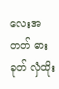လေးအတတ် ဓားခုတ် လှံထိုး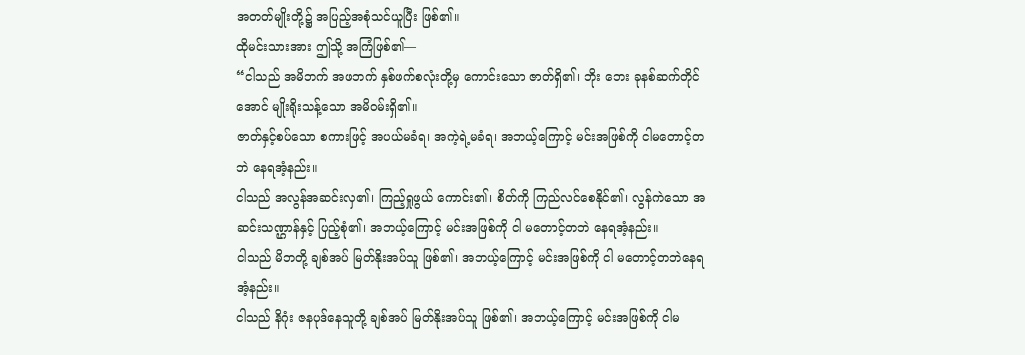အတတ်မျိုးတို့၌ အပြည့်အစုံသင်ယူပြီး ဖြစ်၏။
ထိုမင်းသားအား ဤသို့ အကြံဖြစ်၏—
“ငါသည် အမိဘက် အဖဘက် နှစ်ဖက်စလုံးတို့မှ ကောင်းသော ဇာတ်ရှိ၏၊ ဘိုး ဘေး ခုနစ်ဆက်တိုင်အောင် မျိုးရိုးသန့်သော အမိဝမ်းရှိ၏။
ဇာတ်နှင့်စပ်သော စကားဖြင့် အပယ်မခံရ၊ အကဲ့ရဲ့မခံရ၊ အဘယ့်ကြောင့် မင်းအဖြစ်ကို ငါမတောင့်တဘဲ နေရအံ့နည်း။
ငါသည် အလွန်အဆင်းလှ၏၊ ကြည့်ရှုဖွယ် ကောင်း၏၊ စိတ်ကို ကြည်လင်စေနိုင်၏၊ လွန်ကဲသော အဆင်းသဏ္ဌာန်နှင့် ပြည့်စုံ၏၊ အဘယ့်ကြောင့် မင်းအဖြစ်ကို ငါ မတောင့်တဘဲ နေရအံ့နည်း။
ငါသည် မိဘတို့ ချစ်အပ် မြတ်နိုးအပ်သူ ဖြစ်၏၊ အဘယ့်ကြောင့် မင်းအဖြစ်ကို ငါ မတောင့်တဘဲနေရအံ့နည်း။
ငါသည် နိဂုံး ဇနပုဒ်နေသူတို့ ချစ်အပ် မြတ်နိုးအပ်သူ ဖြစ်၏၊ အဘယ့်ကြောင့် မင်းအဖြစ်ကို ငါမ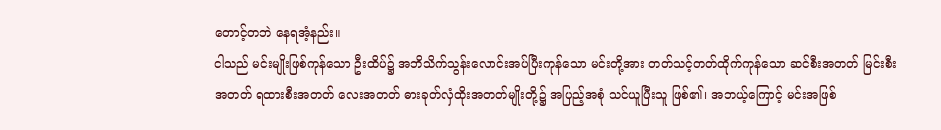တောင့်တဘဲ နေရအံ့နည်း။
ငါသည် မင်းမျိုးဖြစ်ကုန်သော ဦးထိပ်၌ အဘိသိက်သွန်းလောင်းအပ်ပြီးကုန်သော မင်းတို့အား တတ်သင့်တတ်ထိုက်ကုန်သော ဆင်စီးအတတ် မြင်းစီးအတတ် ရထားစီးအတတ် လေးအတတ် ဓားခုတ်လှံထိုးအတတ်မျိုးတို့၌ အပြည့်အစုံ သင်ယူပြီးသူ ဖြစ်၏၊ အဘယ့်ကြောင့် မင်းအဖြစ်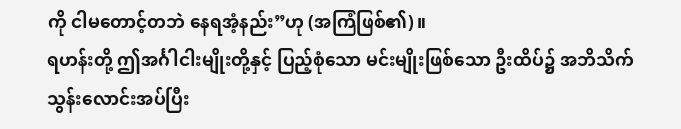ကို ငါမတောင့်တဘဲ နေရအံ့နည်း”ဟု (အကြံဖြစ်၏)။
ရဟန်းတို့ ဤအင်္ဂါငါးမျိုးတို့နှင့် ပြည့်စုံသော မင်းမျိုးဖြစ်သော ဦးထိပ်၌ အဘိသိက်သွန်းလောင်းအပ်ပြီး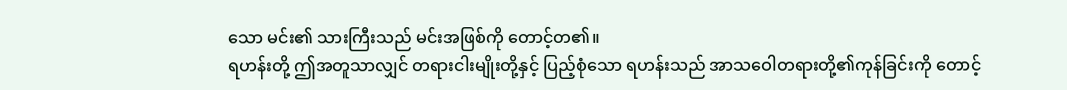သော မင်း၏ သားကြီးသည် မင်းအဖြစ်ကို တောင့်တ၏။
ရဟန်းတို့ ဤအတူသာလျှင် တရားငါးမျိုးတို့နှင့် ပြည့်စုံသော ရဟန်းသည် အာသဝေါတရားတို့၏ကုန်ခြင်းကို တောင့်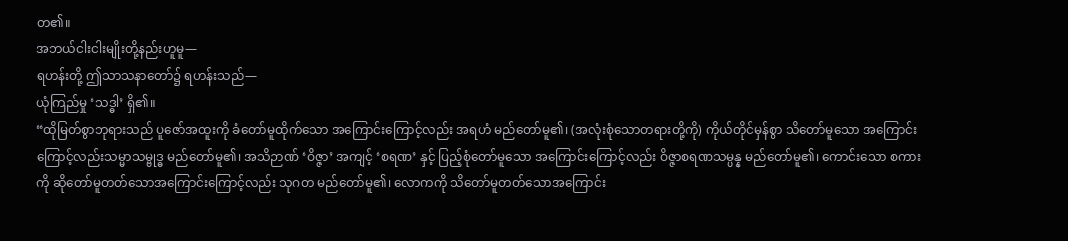တ၏။
အဘယ်ငါးငါးမျိုးတို့နည်းဟူမူ—
ရဟန်းတို့ ဤသာသနာတော်၌ ရဟန်းသည်—
ယုံကြည်မှု ‘သဒ္ဓါ’ ရှိ၏။
“ထိုမြတ်စွာဘုရားသည် ပူဇော်အထူးကို ခံတော်မူထိုက်သော အကြောင်းကြောင့်လည်း အရဟံ မည်တော်မူ၏၊ (အလုံးစုံသောတရားတို့ကို) ကိုယ်တိုင်မှန်စွာ သိတော်မူသော အကြောင်းကြောင့်လည်းသမ္မာသမ္ဗုဒ္ဓ မည်တော်မူ၏၊ အသိဉာဏ် ‘ဝိဇ္ဇာ’ အကျင့် ‘စရဏ’ နှင့် ပြည့်စုံတော်မူသော အကြောင်းကြောင့်လည်း ဝိဇ္ဇာစရဏသမ္ပန္န မည်တော်မူ၏၊ ကောင်းသော စကားကို ဆိုတော်မူတတ်သောအကြောင်းကြောင့်လည်း သုဂတ မည်တော်မူ၏၊ လောကကို သိတော်မူတတ်သောအကြောင်း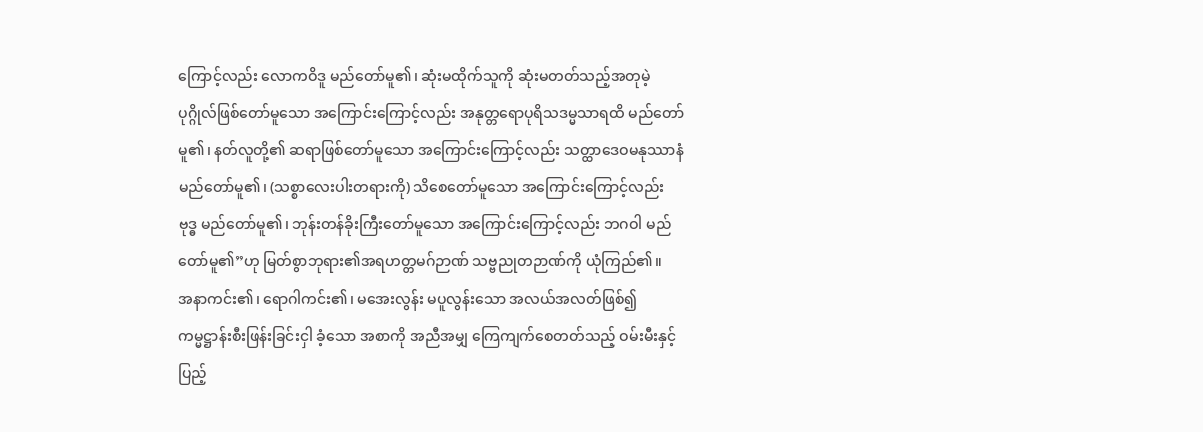ကြောင့်လည်း လောကဝိဒူ မည်တော်မူ၏၊ ဆုံးမထိုက်သူကို ဆုံးမတတ်သည့်အတုမဲ့ပုဂ္ဂိုလ်ဖြစ်တော်မူသော အကြောင်းကြောင့်လည်း အနုတ္တရောပုရိသဒမ္မသာရထိ မည်တော်မူ၏၊ နတ်လူတို့၏ ဆရာဖြစ်တော်မူသော အကြောင်းကြောင့်လည်း သတ္ထာဒေဝမနုဿာနံ မည်တော်မူ၏၊ (သစ္စာလေးပါးတရားကို) သိစေတော်မူသော အကြောင်းကြောင့်လည်း ဗုဒ္ဓ မည်တော်မူ၏၊ ဘုန်းတန်ခိုးကြီးတော်မူသော အကြောင်းကြောင့်လည်း ဘဂဝါ မည်တော်မူ၏”ဟု မြတ်စွာဘုရား၏အရဟတ္တမဂ်ဉာဏ် သဗ္ဗညုတဉာဏ်ကို ယုံကြည်၏။
အနာကင်း၏၊ ရောဂါကင်း၏၊ မအေးလွန်း မပူလွန်းသော အလယ်အလတ်ဖြစ်၍ ကမ္မဋ္ဌာန်းစီးဖြန်းခြင်းငှါ ခံ့သော အစာကို အညီအမျှ ကြေကျက်စေတတ်သည့် ဝမ်းမီးနှင့် ပြည့်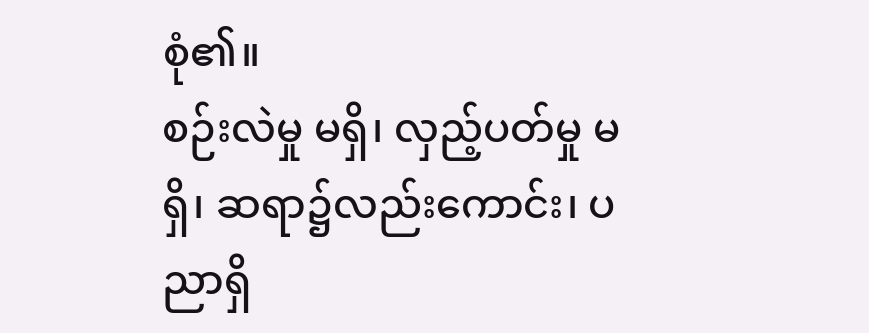စုံ၏။
စဉ်းလဲမှု မရှိ၊ လှည့်ပတ်မှု မရှိ၊ ဆရာ၌လည်းကောင်း၊ ပညာရှိ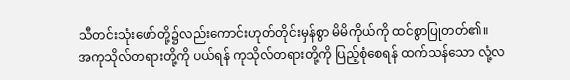သီတင်းသုံးဖော်တို့၌လည်းကောင်းဟုတ်တိုင်းမှန်စွာ မိမိကိုယ်ကို ထင်စွာပြုတတ်၏။
အကုသိုလ်တရားတို့ကို ပယ်ရန် ကုသိုလ်တရားတို့ကို ပြည့်စုံစေရန် ထက်သန်သော လုံ့လ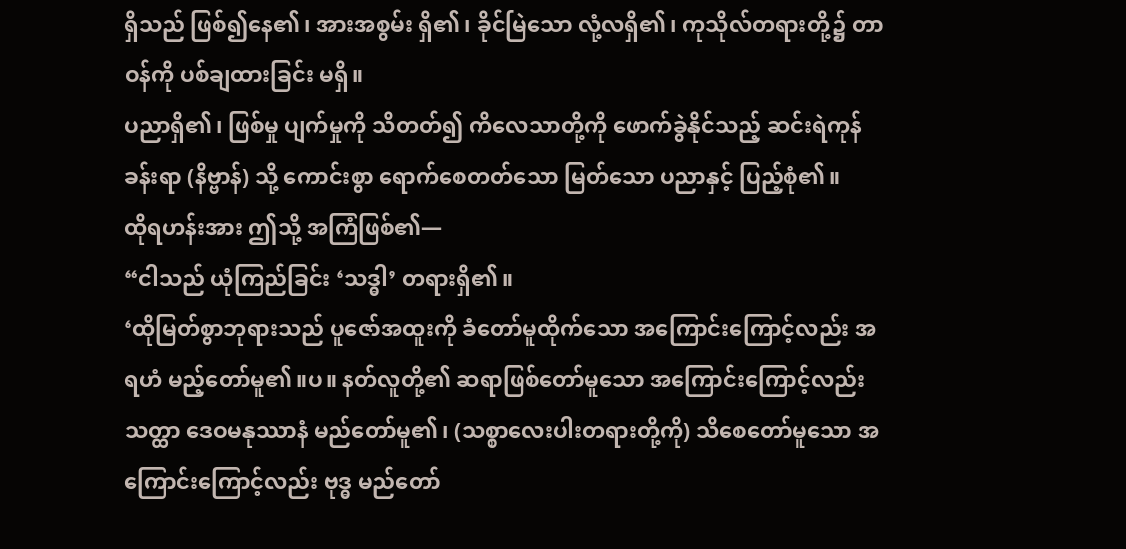ရှိသည် ဖြစ်၍နေ၏၊ အားအစွမ်း ရှိ၏၊ ခိုင်မြဲသော လုံ့လရှိ၏၊ ကုသိုလ်တရားတို့၌ တာဝန်ကို ပစ်ချထားခြင်း မရှိ။
ပညာရှိ၏၊ ဖြစ်မှု ပျက်မှုကို သိတတ်၍ ကိလေသာတို့ကို ဖောက်ခွဲနိုင်သည့် ဆင်းရဲကုန်ခန်းရာ (နိဗ္ဗာန်) သို့ ကောင်းစွာ ရောက်စေတတ်သော မြတ်သော ပညာနှင့် ပြည့်စုံ၏။
ထိုရဟန်းအား ဤသို့ အကြံဖြစ်၏—
“ငါသည် ယုံကြည်ခြင်း ‘သဒ္ဓါ’ တရားရှိ၏။
‘ထိုမြတ်စွာဘုရားသည် ပူဇော်အထူးကို ခံတော်မူထိုက်သော အကြောင်းကြောင့်လည်း အရဟံ မည့်တော်မူ၏။ပ။ နတ်လူတို့၏ ဆရာဖြစ်တော်မူသော အကြောင်းကြောင့်လည်း သတ္ထာ ဒေဝမနုဿာနံ မည်တော်မူ၏၊ (သစ္စာလေးပါးတရားတို့ကို) သိစေတော်မူသော အကြောင်းကြောင့်လည်း ဗုဒ္ဓ မည်တော်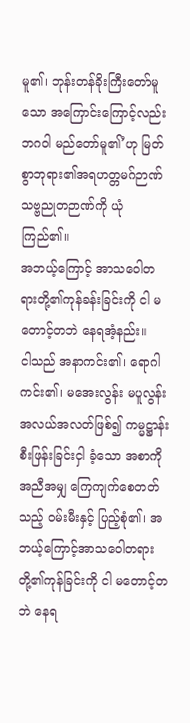မူ၏၊ ဘုန်းတန်ခိုးကြီးတော်မူသော အကြောင်းကြောင့်လည်း ဘဂဝါ မည်တော်မူ၏’ဟု မြတ်စွာဘုရား၏အရဟတ္တမဂ်ဉာဏ် သဗ္ဗညုတဉာဏ်ကို ယုံကြည်၏။
အဘယ့်ကြောင့် အာသဝေါတရားတို့၏ကုန်ခန်းခြင်းကို ငါ မတောင့်တဘဲ နေရအံ့နည်း။
ငါသည် အနာကင်း၏၊ ရောဂါကင်း၏၊ မအေးလွန်း မပူလွန်း အလယ်အလတ်ဖြစ်၍ ကမ္မဋ္ဌာန်းစီးဖြန်းခြင်းငှါ ခံ့သော အစာကို အညီအမျှ ကြေကျက်စေတတ်သည့် ဝမ်းမီးနှင့် ပြည့်စုံ၏၊ အဘယ့်ကြောင့်အာသဝေါတရားတို့၏ကုန်ခြင်းကို ငါ မတောင့်တဘဲ နေရ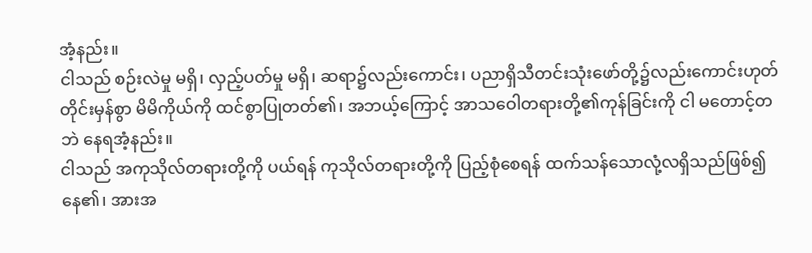အံ့နည်း။
ငါသည် စဉ်းလဲမှု မရှိ၊ လှည့်ပတ်မှု မရှိ၊ ဆရာ၌လည်းကောင်း၊ ပညာရှိသီတင်းသုံးဖော်တို့၌လည်းကောင်းဟုတ်တိုင်းမှန်စွာ မိမိကိုယ်ကို ထင်စွာပြုတတ်၏၊ အဘယ့်ကြောင့် အာသဝေါတရားတို့၏ကုန်ခြင်းကို ငါ မတောင့်တဘဲ နေရအံ့နည်း။
ငါသည် အကုသိုလ်တရားတို့ကို ပယ်ရန် ကုသိုလ်တရားတို့ကို ပြည့်စုံစေရန် ထက်သန်သောလုံ့လရှိသည်ဖြစ်၍ နေ၏၊ အားအ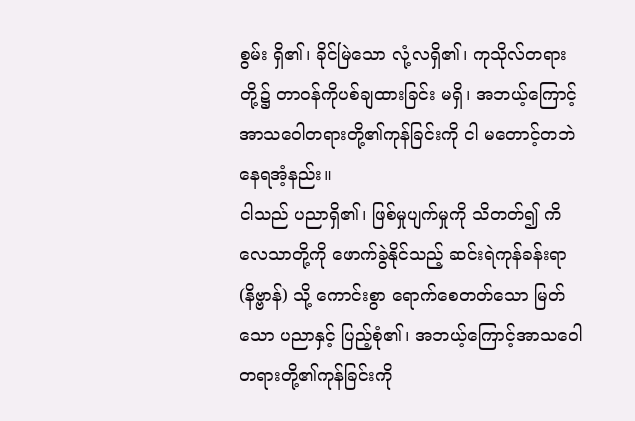စွမ်း ရှိ၏၊ ခိုင်မြဲသော လုံ့လရှိ၏၊ ကုသိုလ်တရားတို့၌ တာဝန်ကိုပစ်ချထားခြင်း မရှိ၊ အဘယ့်ကြောင့် အာသဝေါတရားတို့၏ကုန်ခြင်းကို ငါ မတောင့်တဘဲ နေရအံ့နည်း။
ငါသည် ပညာရှိ၏၊ ဖြစ်မှုပျက်မှုကို သိတတ်၍ ကိလေသာတို့ကို ဖောက်ခွဲနိုင်သည့် ဆင်းရဲကုန်ခန်းရာ (နိဗ္ဗာန်) သို့ ကောင်းစွာ ရောက်စေတတ်သော မြတ်သော ပညာနှင့် ပြည့်စုံ၏၊ အဘယ့်ကြောင့်အာသဝေါတရားတို့၏ကုန်ခြင်းကို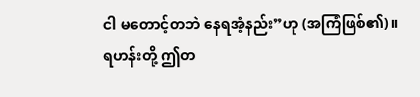ငါ မတောင့်တဘဲ နေရအံ့နည်း”ဟု (အကြံဖြစ်၏)။
ရဟန်းတို့ ဤတ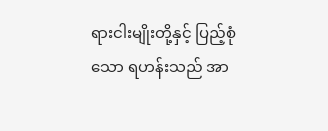ရားငါးမျိုးတို့နှင့် ပြည့်စုံသော ရဟန်းသည် အာ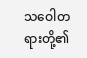သဝေါတရားတို့၏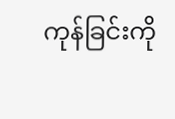ကုန်ခြင်းကို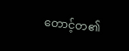တောင့်တ၏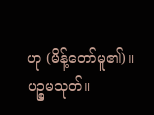ဟု (မိန့်တော်မူ၏)။
ပဉ္စမသုတ်။